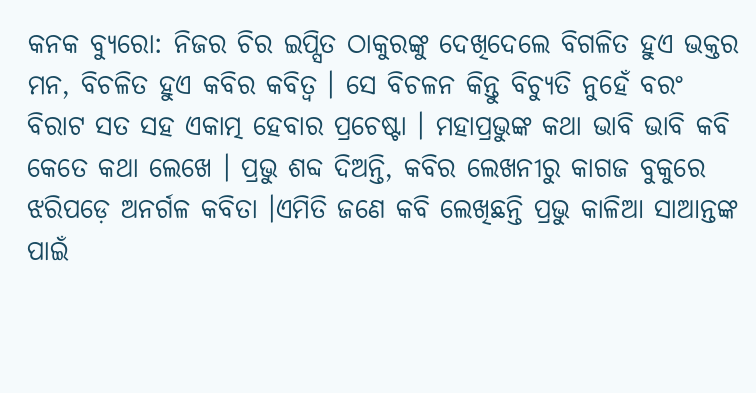କନକ ବ୍ୟୁରୋ: ନିଜର ଚିର ଇପ୍ସିତ ଠାକୁରଙ୍କୁ ଦେଖିଦେଲେ ବିଗଳିତ ହୁଏ ଭକ୍ତର ମନ, ବିଚଳିତ ହୁଏ କବିର କବିତ୍ବ । ସେ ବିଚଳନ କିନ୍ତୁ ବିଚ୍ୟୁତି ନୁହେଁ ବରଂ ବିରାଟ ସତ ସହ ଏକାତ୍ମ ହେବାର ପ୍ରଚେଷ୍ଟା । ମହାପ୍ରଭୁଙ୍କ କଥା ଭାବି ଭାବି କବି କେତେ କଥା ଲେଖେ । ପ୍ରଭୁ ଶବ୍ଦ ଦିଅନ୍ତି, କବିର ଲେଖନୀରୁ କାଗଜ ବୁକୁରେ ଝରିପଡ଼େ ଅନର୍ଗଳ କବିତା ।ଏମିତି ଜଣେ କବି ଲେଖିଛନ୍ତି ପ୍ରଭୁ କାଳିଆ ସାଆନ୍ତଙ୍କ ପାଇଁ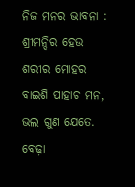ନିଜ ମନର ଭାବନା :
ଶ୍ରୀମନ୍ଦିର ହେଉ ଶରୀର ମୋହର
ବାଇଶି ପାହାଚ ମନ,
ଭଲ ଗୁଣ ଯେତେ. ବେଢ଼ା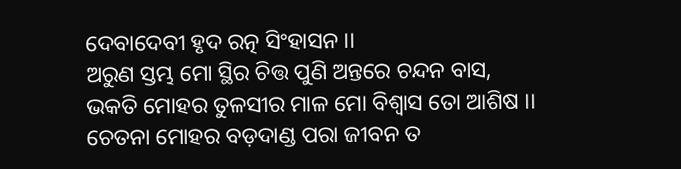ଦେବାଦେବୀ ହୃଦ ରତ୍ନ ସିଂହାସନ ।।
ଅରୁଣ ସ୍ତମ୍ଭ ମୋ ସ୍ଥିର ଚିତ୍ତ ପୁଣି ଅନ୍ତରେ ଚନ୍ଦନ ବାସ,
ଭକତି ମୋହର ତୁଳସୀର ମାଳ ମୋ ବିଶ୍ବାସ ତୋ ଆଶିଷ ।।
ଚେତନା ମୋହର ବଡ଼ଦାଣ୍ଡ ପରା ଜୀବନ ତ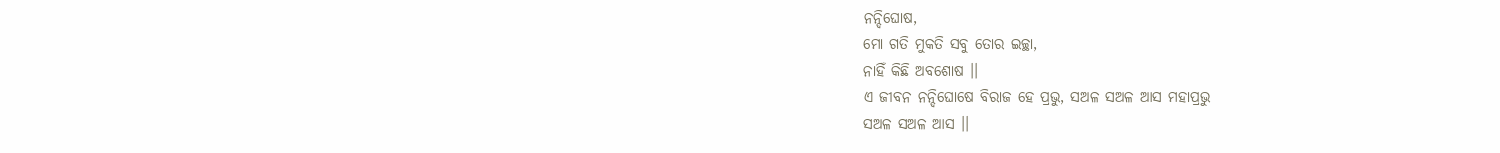ନନ୍ଦିଘୋଷ,
ମୋ ଗତି ମୁକତି ସବୁ ତୋର ଇଚ୍ଛା,
ନାହିଁ କିଛି ଅବଶୋଷ ।।
ଏ ଜୀବନ ନନ୍ଦିଘୋଷେ ବିରାଜ ହେ ପ୍ରଭୁ, ସଅଳ ସଅଳ ଆସ ମହାପ୍ରଭୁ
ସଅଳ ସଅଳ ଆସ ।।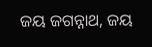ଜୟ ଜଗନ୍ନାଥ, ଜୟ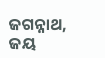ଜଗନ୍ନାଥ, ଜୟ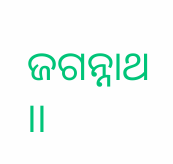ଜଗନ୍ନାଥ ।।